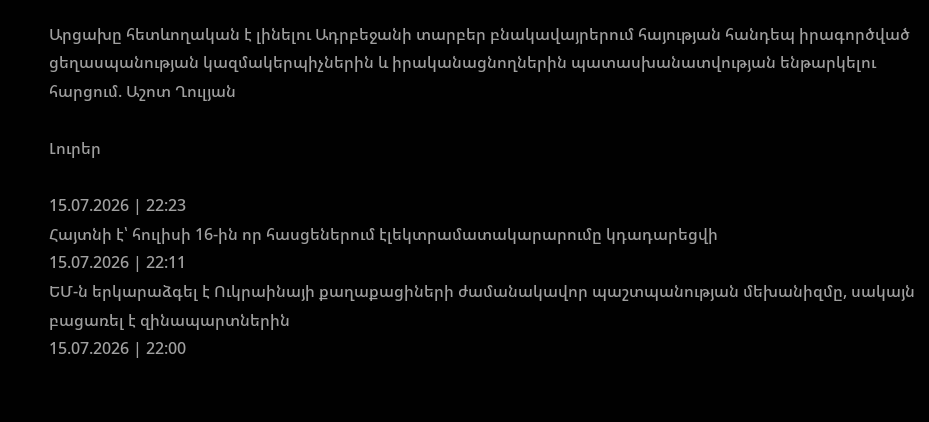Արցախը հետևողական է լինելու Ադրբեջանի տարբեր բնակավայրերում հայության հանդեպ իրագործված ցեղասպանության կազմակերպիչներին և իրականացնողներին պատասխանատվության ենթարկելու հարցում. Աշոտ Ղուլյան

Լուրեր

15.07.2026 | 22:23
Հայտնի է՝ հուլիսի 16-ին որ հասցեներում էլեկտրամատակարարումը կդադարեցվի
15.07.2026 | 22:11
ԵՄ-ն երկարաձգել է Ուկրաինայի քաղաքացիների ժամանակավոր պաշտպանության մեխանիզմը, սակայն բացառել է զինապարտներին
15.07.2026 | 22:00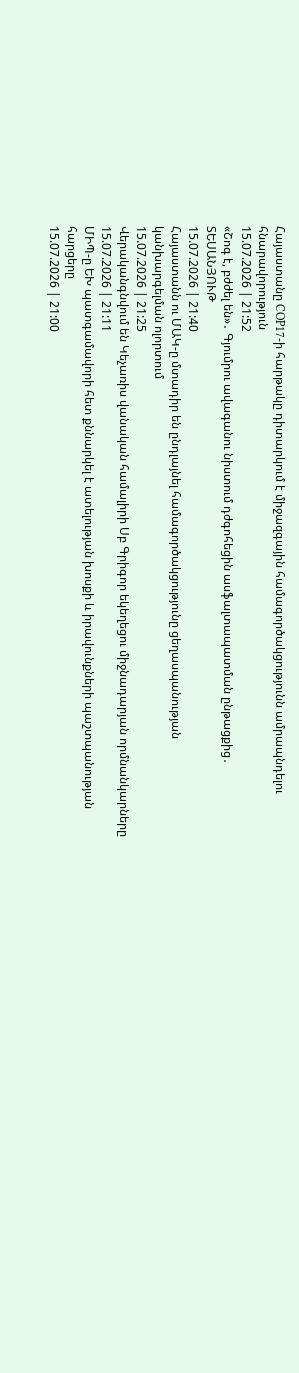Հայաստանը COP17-ի հարթակը դիտարկում է միջազգային համագործակցությունն ամրապնդելու հնարավորություն
15.07.2026 | 21:52
«Շոգ է, բժժել են»․ Գյումրու ավագանու նիստում դժգոհեցին ասֆալտապատման ընթացքից․ ՏԵՍԱՆՅՈՒԹ
15.07.2026 | 21:40
Հայաստանն ու ՄԱԿ-ը մտադիր են ընդլայնել համագործակցությունը ցեղասպանության կանխարգելման ոլորտում
15.07.2026 | 21:25
Վերականգնվում են Կեչառիս վանական համալիրի Սբ Գրիգոր եկեղեցու միջնադարյան որմնանկարները
15.07.2026 | 21:11
ՄԻՊ-ը ԵԽ պատգամավորի հետ քննարկել է ատելության խոսքի և իրավունքների պաշտպանության հարցերը
15.07.2026 | 21:00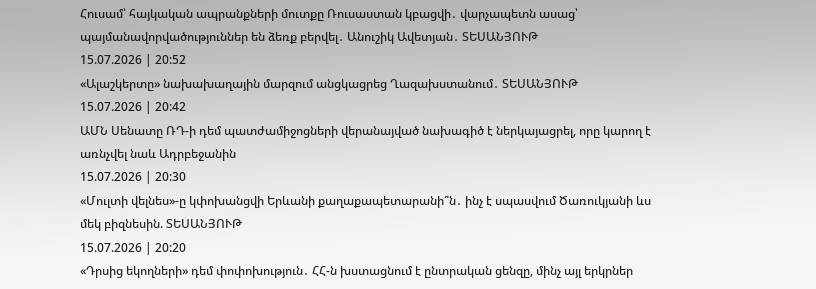Հուսամ՝ հայկական ապրանքների մուտքը Ռուսաստան կբացվի․ վարչապետն ասաց՝ պայմանավորվածություններ են ձեռք բերվել․ Անուշիկ Ավետյան․ ՏԵՍԱՆՅՈՒԹ
15.07.2026 | 20:52
«Ալաշկերտը» նախախաղային մարզում անցկացրեց Ղազախստանում․ ՏԵՍԱՆՅՈՒԹ
15.07.2026 | 20:42
ԱՄՆ Սենատը ՌԴ-ի դեմ պատժամիջոցների վերանայված նախագիծ է ներկայացրել, որը կարող է առնչվել նաև Ադրբեջանին
15.07.2026 | 20:30
«Մուլտի վելնես»-ը կփոխանցվի Երևանի քաղաքապետարանի՞ն․ ինչ է սպասվում Ծառուկյանի ևս մեկ բիզնեսին. ՏԵՍԱՆՅՈՒԹ
15.07.2026 | 20:20
«Դրսից եկողների» դեմ փոփոխություն․ ՀՀ-ն խստացնում է ընտրական ցենզը, մինչ այլ երկրներ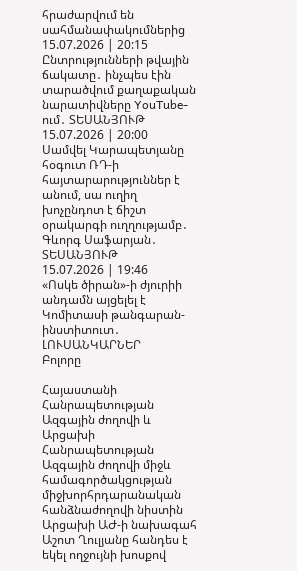հրաժարվում են սահմանափակումներից
15.07.2026 | 20:15
Ընտրությունների թվային ճակատը․ ինչպես էին տարածվում քաղաքական նարատիվները YouTube-ում․ ՏԵՍԱՆՅՈՒԹ
15.07.2026 | 20:00
Սամվել Կարապետյանը հօգուտ ՌԴ-ի հայտարարություններ է անում, սա ուղիղ խոչընդոտ է ճիշտ օրակարգի ուղղությամբ․ Գևորգ Սաֆարյան․ ՏԵՍԱՆՅՈՒԹ
15.07.2026 | 19:46
«Ոսկե ծիրան»-ի ժյուրիի անդամն այցելել է Կոմիտասի թանգարան-ինստիտուտ․ ԼՈՒՍԱՆԿԱՐՆԵՐ
Բոլորը

Հայաստանի Հանրապետության Ազգային ժողովի և Արցախի Հանրապետության Ազգային ժողովի միջև համագործակցության միջխորհրդարանական հանձնաժողովի նիստին Արցախի ԱԺ-ի նախագահ Աշոտ Ղուլյանը հանդես է եկել ողջույնի խոսքով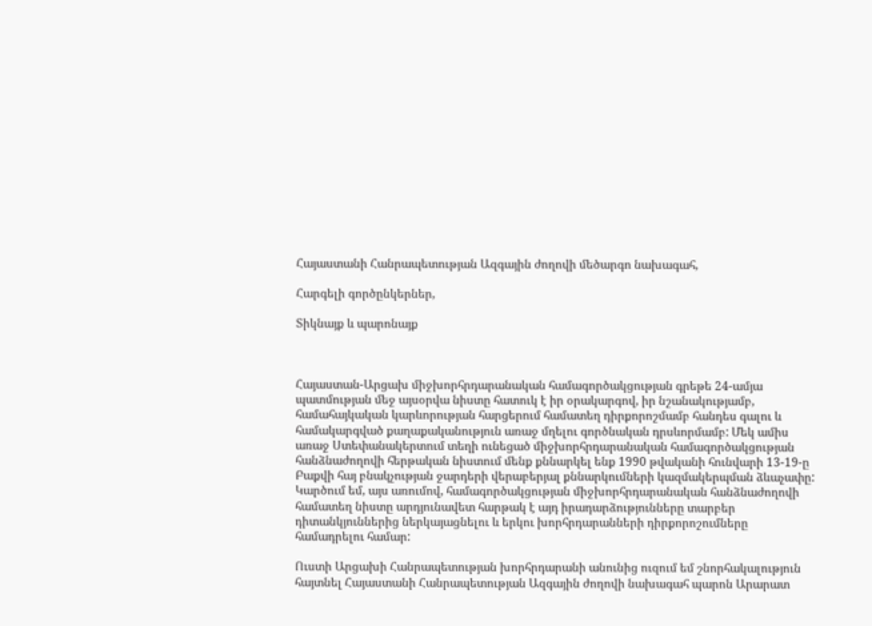Հայաստանի Հանրապետության Ազգային ժողովի մեծարգո նախագահ,

Հարգելի գործընկերներ,

Տիկնայք և պարոնայք



Հայաստան-Արցախ միջխորհրդարանական համագործակցության գրեթե 24-ամյա պատմության մեջ այսօրվա նիստը հատուկ է իր օրակարգով, իր նշանակությամբ, համահայկական կարևորության հարցերում համատեղ դիրքորոշմամբ հանդես գալու և համակարգված քաղաքականություն առաջ մղելու գործնական դրսևորմամբ: Մեկ ամիս առաջ Ստեփանակերտում տեղի ունեցած միջխորհրդարանական համագործակցության հանձնաժողովի հերթական նիստում մենք քննարկել ենք 1990 թվականի հունվարի 13-19-ը Բաքվի հայ բնակչության ջարդերի վերաբերյալ քննարկումների կազմակերպման ձևաչափը: Կարծում եմ, այս առումով, համագործակցության միջխորհրդարանական հանձնաժողովի համատեղ նիստը արդյունավետ հարթակ է այդ իրադարձությունները տարբեր դիտանկյուններից ներկայացնելու և երկու խորհրդարանների դիրքորոշումները համադրելու համար:

Ուստի Արցախի Հանրապետության խորհրդարանի անունից ուզում եմ շնորհակալություն հայտնել Հայաստանի Հանրապետության Ազգային ժողովի նախագահ պարոն Արարատ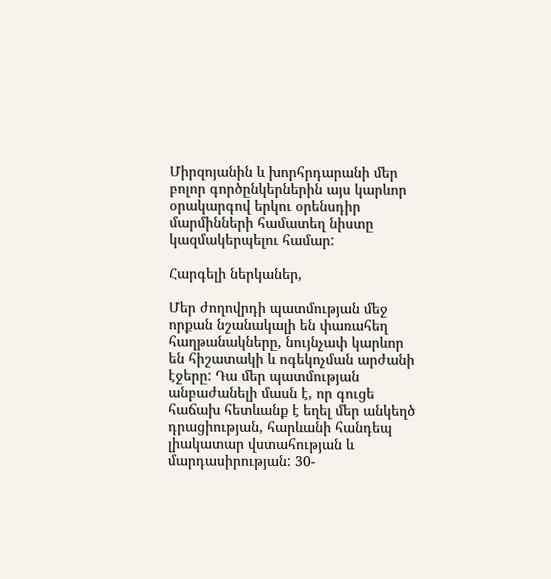Միրզոյանին և խորհրդարանի մեր բոլոր գործընկերներին այս կարևոր օրակարգով երկու օրենսդիր մարմինների համատեղ նիստը կազմակերպելու համար:

Հարգելի ներկաներ,

Մեր ժողովրդի պատմության մեջ որքան նշանակալի են փառահեղ հաղթանակները, նույնչափ կարևոր են հիշատակի և ոգեկոչման արժանի էջերը: Դա մեր պատմության անբաժանելի մասն է, որ գուցե հաճախ հետևանք է եղել մեր անկեղծ դրացիության, հարևանի հանդեպ լիակատար վստահության և մարդասիրության: 30-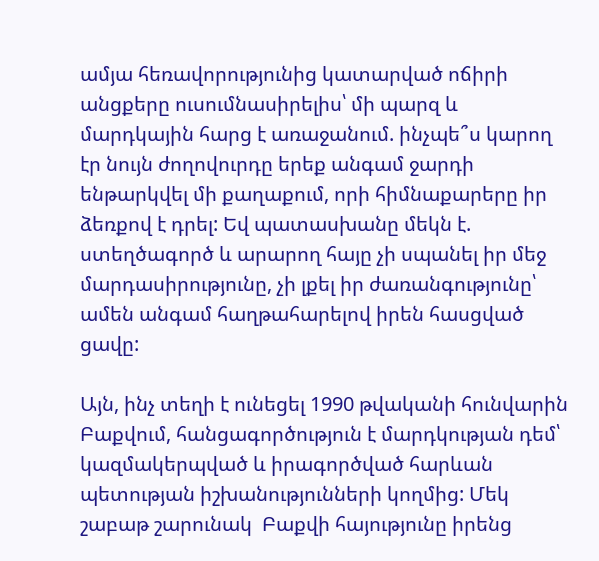ամյա հեռավորությունից կատարված ոճիրի անցքերը ուսումնասիրելիս՝ մի պարզ և մարդկային հարց է առաջանում. ինչպե՞ս կարող էր նույն ժողովուրդը երեք անգամ ջարդի ենթարկվել մի քաղաքում, որի հիմնաքարերը իր ձեռքով է դրել: Եվ պատասխանը մեկն է. ստեղծագործ և արարող հայը չի սպանել իր մեջ մարդասիրությունը, չի լքել իր ժառանգությունը՝ ամեն անգամ հաղթահարելով իրեն հասցված ցավը:

Այն, ինչ տեղի է ունեցել 1990 թվականի հունվարին Բաքվում, հանցագործություն է մարդկության դեմ՝ կազմակերպված և իրագործված հարևան պետության իշխանությունների կողմից: Մեկ շաբաթ շարունակ  Բաքվի հայությունը իրենց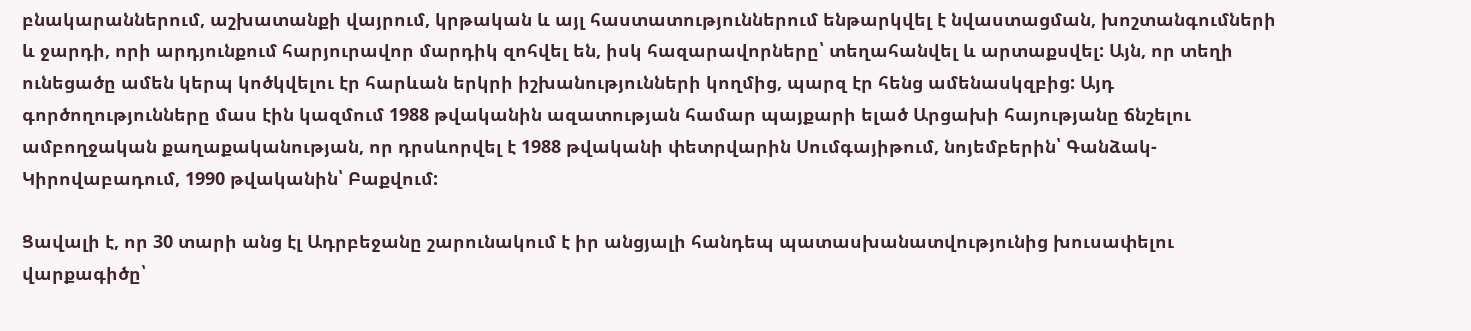բնակարաններում, աշխատանքի վայրում, կրթական և այլ հաստատություններում ենթարկվել է նվաստացման, խոշտանգումների և ջարդի, որի արդյունքում հարյուրավոր մարդիկ զոհվել են, իսկ հազարավորները՝ տեղահանվել և արտաքսվել: Այն, որ տեղի ունեցածը ամեն կերպ կոծկվելու էր հարևան երկրի իշխանությունների կողմից, պարզ էր հենց ամենասկզբից: Այդ գործողությունները մաս էին կազմում 1988 թվականին ազատության համար պայքարի ելած Արցախի հայությանը ճնշելու ամբողջական քաղաքականության, որ դրսևորվել է 1988 թվականի փետրվարին Սումգայիթում, նոյեմբերին՝ Գանձակ-Կիրովաբադում, 1990 թվականին՝ Բաքվում:

Ցավալի է, որ 30 տարի անց էլ Ադրբեջանը շարունակում է իր անցյալի հանդեպ պատասխանատվությունից խուսափելու վարքագիծը՝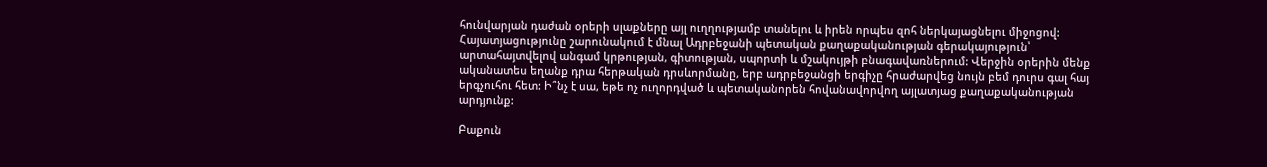հունվարյան դաժան օրերի սլաքները այլ ուղղությամբ տանելու և իրեն որպես զոհ ներկայացնելու միջոցով: Հայատյացությունը շարունակում է մնալ Ադրբեջանի պետական քաղաքականության գերակայություն՝ արտահայտվելով անգամ կրթության, գիտության, սպորտի և մշակույթի բնագավառներում: Վերջին օրերին մենք ականատես եղանք դրա հերթական դրսևորմանը, երբ ադրբեջանցի երգիչը հրաժարվեց նույն բեմ դուրս գալ հայ երգչուհու հետ: Ի՞նչ է սա, եթե ոչ ուղորդված և պետականորեն հովանավորվող այլատյաց քաղաքականության արդյունք:

Բաքուն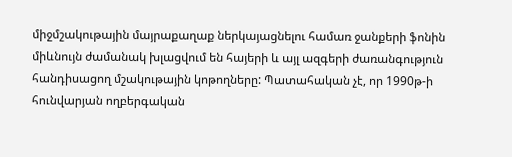միջմշակութային մայրաքաղաք ներկայացնելու համառ ջանքերի ֆոնին միևնույն ժամանակ խլացվում են հայերի և այլ ազգերի ժառանգություն հանդիսացող մշակութային կոթողները: Պատահական չէ, որ 1990թ-ի հունվարյան ողբերգական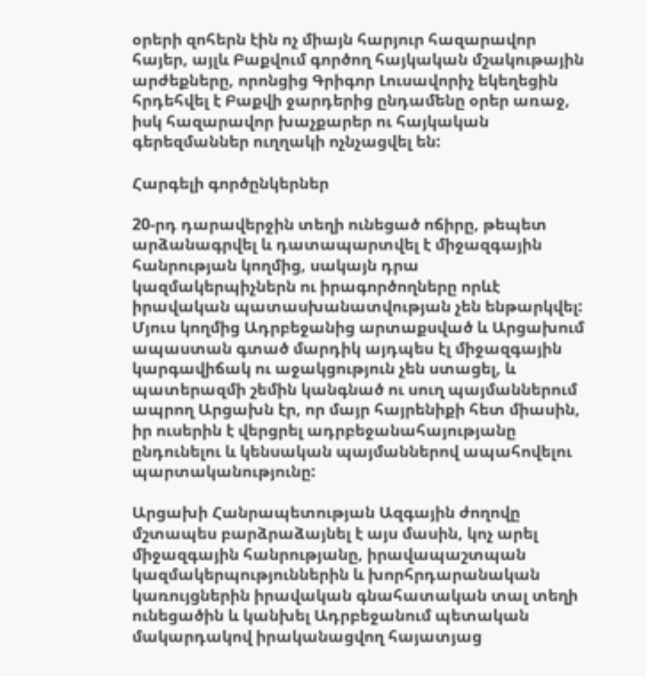օրերի զոհերն էին ոչ միայն հարյուր հազարավոր հայեր, այլև Բաքվում գործող հայկական մշակութային արժեքները, որոնցից Գրիգոր Լուսավորիչ եկեղեցին հրդեհվել է Բաքվի ջարդերից ընդամենը օրեր առաջ, իսկ հազարավոր խաչքարեր ու հայկական գերեզմաններ ուղղակի ոչնչացվել են:

Հարգելի գործընկերներ

20-րդ դարավերջին տեղի ունեցած ոճիրը, թեպետ արձանագրվել և դատապարտվել է միջազգային հանրության կողմից, սակայն դրա կազմակերպիչներն ու իրագործողները որևէ իրավական պատասխանատվության չեն ենթարկվել: Մյուս կողմից Ադրբեջանից արտաքսված և Արցախում ապաստան գտած մարդիկ այդպես էլ միջազգային կարգավիճակ ու աջակցություն չեն ստացել, և պատերազմի շեմին կանգնած ու սուղ պայմաններում ապրող Արցախն էր, որ մայր հայրենիքի հետ միասին, իր ուսերին է վերցրել ադրբեջանահայությանը ընդունելու և կենսական պայմաններով ապահովելու պարտականությունը:

Արցախի Հանրապետության Ազգային ժողովը մշտապես բարձրաձայնել է այս մասին, կոչ արել միջազգային հանրությանը, իրավապաշտպան կազմակերպություններին և խորհրդարանական կառույցներին իրավական գնահատական տալ տեղի ունեցածին և կանխել Ադրբեջանում պետական մակարդակով իրականացվող հայատյաց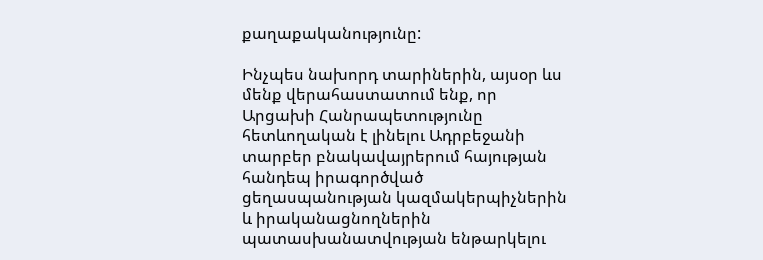քաղաքականությունը:

Ինչպես նախորդ տարիներին, այսօր ևս մենք վերահաստատում ենք, որ Արցախի Հանրապետությունը հետևողական է լինելու Ադրբեջանի տարբեր բնակավայրերում հայության հանդեպ իրագործված ցեղասպանության կազմակերպիչներին և իրականացնողներին պատասխանատվության ենթարկելու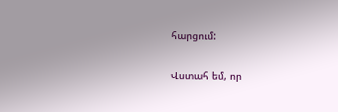հարցում:

Վստահ եմ, որ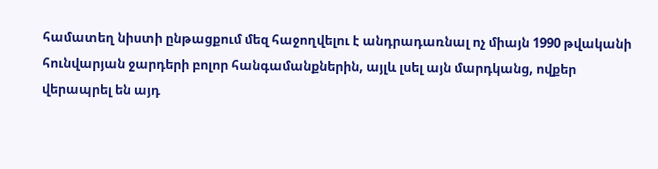համատեղ նիստի ընթացքում մեզ հաջողվելու է անդրադառնալ ոչ միայն 1990 թվականի հունվարյան ջարդերի բոլոր հանգամանքներին, այլև լսել այն մարդկանց, ովքեր վերապրել են այդ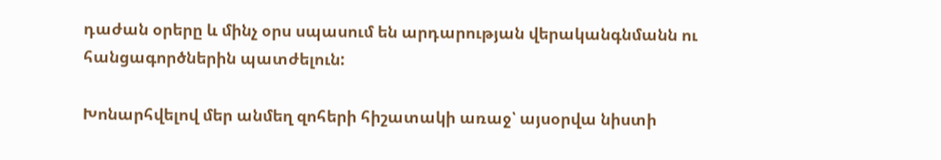դաժան օրերը և մինչ օրս սպասում են արդարության վերականգնմանն ու հանցագործներին պատժելուն:

Խոնարհվելով մեր անմեղ զոհերի հիշատակի առաջ՝ այսօրվա նիստի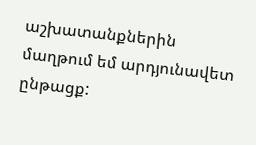աշխատանքներին մաղթում եմ արդյունավետ ընթացք: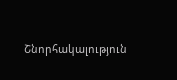Շնորհակալություն